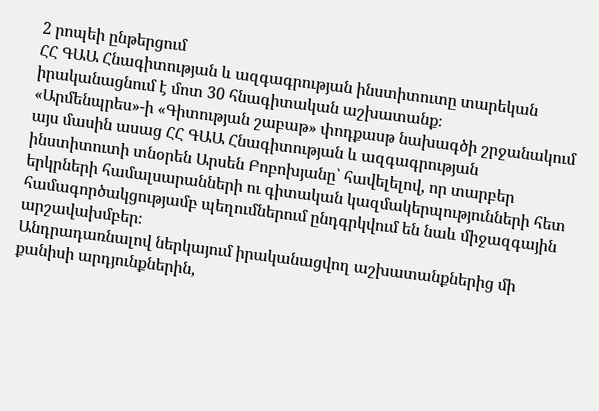2 րոպեի ընթերցում
ՀՀ ԳԱԱ Հնագիտության և ազգագրության ինստիտուտը տարեկան իրականացնում է մոտ 30 հնագիտական աշխատանք։
«Արմենպրես»-ի «Գիտության շաբաթ» փոդքասթ նախագծի շրջանակում այս մասին ասաց ՀՀ ԳԱԱ Հնագիտության և ազգագրության ինստիտուտի տնօրեն Արսեն Բոբոխյանը՝ հավելելով, որ տարբեր երկրների համալսարանների ու գիտական կազմակերպությունների հետ համագործակցությամբ պեղումներում ընդգրկվում են նաև միջազգային արշավախմբեր։
Անդրադառնալով ներկայում իրականացվող աշխատանքներից մի քանիսի արդյունքներին,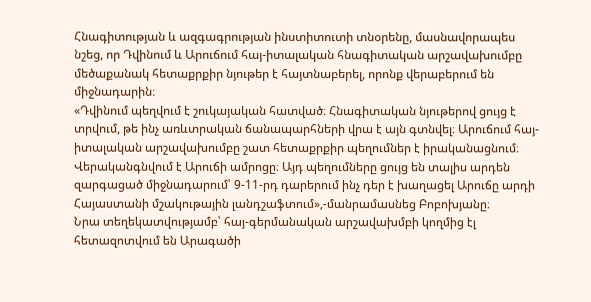Հնագիտության և ազգագրության ինստիտուտի տնօրենը, մասնավորապես նշեց, որ Դվինում և Արուճում հայ-իտալական հնագիտական արշավախումբը մեծաքանակ հետաքրքիր նյութեր է հայտնաբերել, որոնք վերաբերում են միջնադարին։
«Դվինում պեղվում է շուկայական հատված։ Հնագիտական նյութերով ցույց է տրվում, թե ինչ առևտրական ճանապարհների վրա է այն գտնվել։ Արուճում հայ-իտալական արշավախումբը շատ հետաքրքիր պեղումներ է իրականացնում։ Վերականգնվում է Արուճի ամրոցը։ Այդ պեղումները ցույց են տալիս արդեն զարգացած միջնադարում՝ 9-11-րդ դարերում ինչ դեր է խաղացել Արուճը արդի Հայաստանի մշակութային լանդշաֆտում»,-մանրամասնեց Բոբոխյանը։
Նրա տեղեկատվությամբ՝ հայ-գերմանական արշավախմբի կողմից էլ հետազոտվում են Արագածի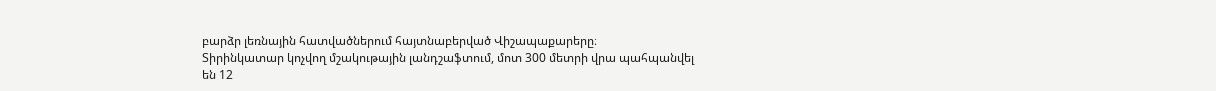բարձր լեռնային հատվածներում հայտնաբերված Վիշապաքարերը։
Տիրինկատար կոչվող մշակութային լանդշաֆտում, մոտ 300 մետրի վրա պահպանվել են 12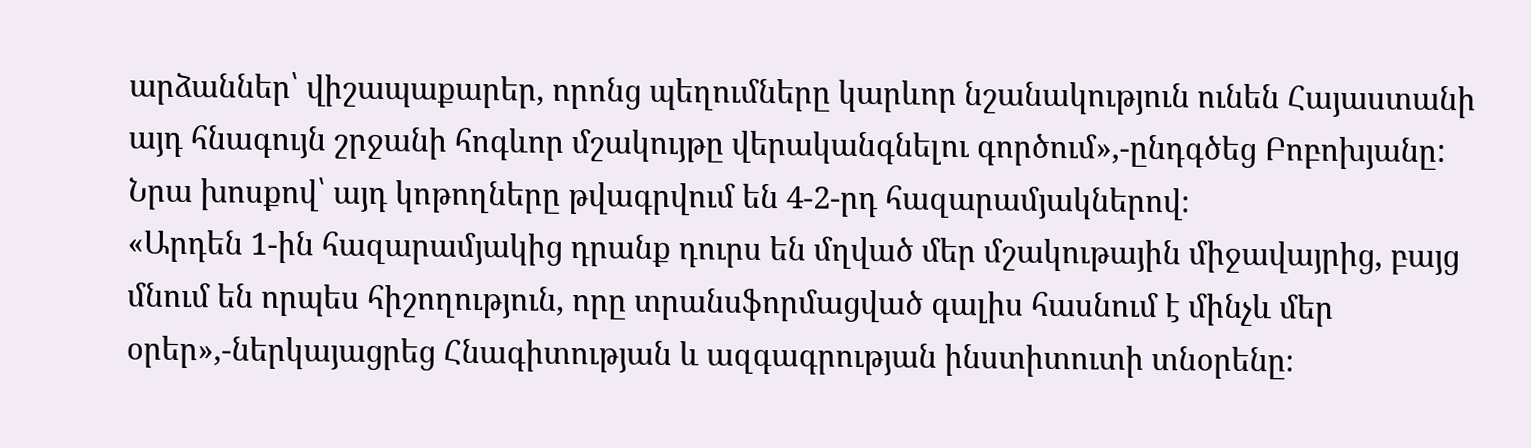արձաններ՝ վիշապաքարեր, որոնց պեղումները կարևոր նշանակություն ունեն Հայաստանի այդ հնագույն շրջանի հոգևոր մշակույթը վերականգնելու գործում»,-ընդգծեց Բոբոխյանը:
Նրա խոսքով՝ այդ կոթողները թվագրվում են 4-2-րդ հազարամյակներով։
«Արդեն 1-ին հազարամյակից դրանք դուրս են մղված մեր մշակութային միջավայրից, բայց մնում են որպես հիշողություն, որը տրանսֆորմացված գալիս հասնում է մինչև մեր օրեր»,-ներկայացրեց Հնագիտության և ազգագրության ինստիտուտի տնօրենը։